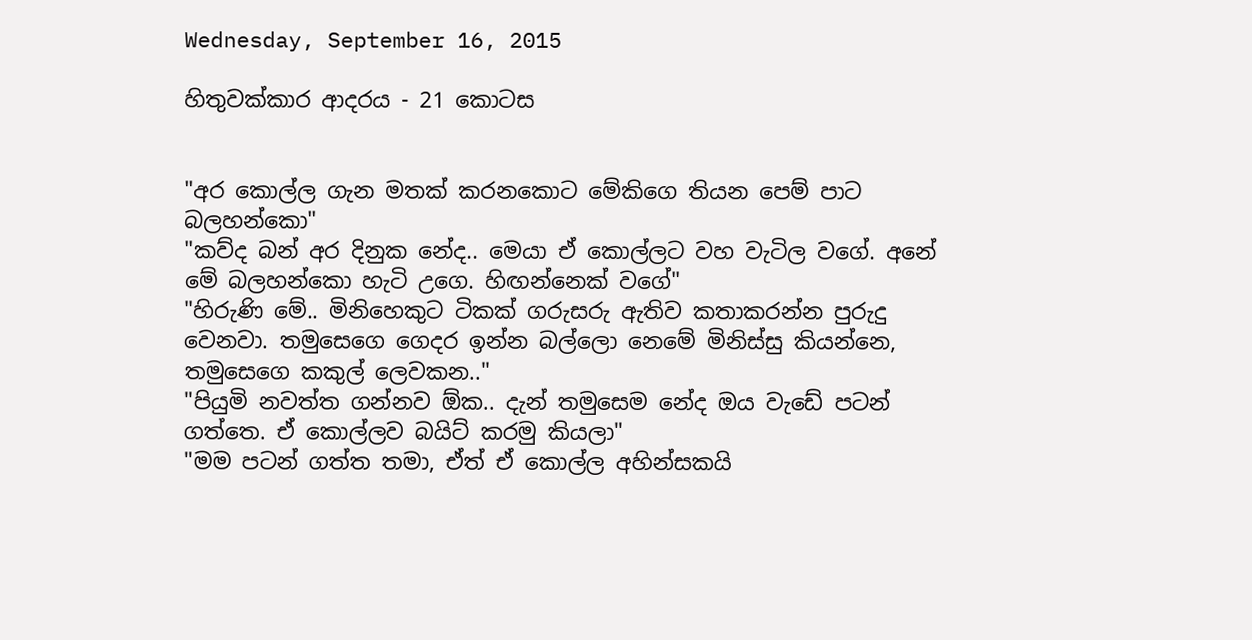Wednesday, September 16, 2015

හිතුවක්කාර ආදරය - 21 කොටස


"අර කොල්ල ගැන මතක් කරනකොට මේකිගෙ තියන පෙම් පාට බලහන්කො"
"කව්ද බන් අර දිනුක නේද.. මෙයා ඒ කොල්ලට වහ වැටිල වගේ. අනේ මේ බලහන්කො හැටි උගෙ. හිඟන්නෙක් වගේ"
"හිරුණි මේ.. මිනිහෙකුට ටිකක් ගරුසරු ඇතිව කතාකරන්න පුරුදු වෙනවා. තමුසෙගෙ ගෙදර ඉන්න බල්ලො නෙමේ මිනිස්සු කියන්නෙ, තමුසෙගෙ කකුල් ලෙවකන.."
"පියුමි නවත්ත ගන්නව ඕක.. දැන් තමුසෙම නේද ඔය වැඩේ පටන් ගත්තෙ. ඒ කොල්ලව බයිට් කරමු කියලා"
"මම පටන් ගත්ත තමා, ඒත් ඒ කොල්ල අහින්සකයි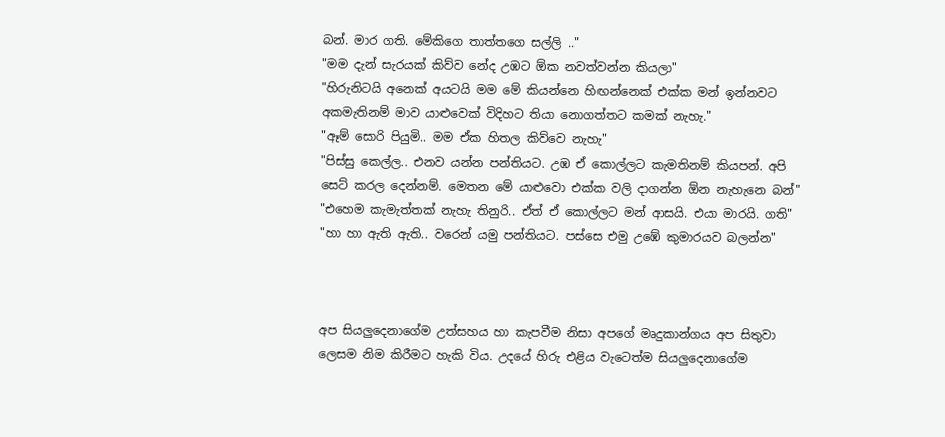බන්. මාර ගති. මේකිගෙ තාත්තගෙ සල්ලි .."
"මම දැන් සැරයක් කිව්ව නේද උඹට ඕක නවත්වන්න කියලා"
"හිරුනිටයි අනෙක් අයටයි මම මේ කියන්නෙ හිඟන්නෙක් එක්ක මන් ඉන්නවට අකමැතිනම් මාව යාළුවෙක් විදිහට තියා නොගත්තට කමක් නැහැ."
"ඈම් සොරි පියුමි.. මම ඒක හිතල කිව්වෙ නැහැ"
"පිස්සු කෙල්ල.. එනව යන්න පන්තියට. උඹ ඒ කොල්ලට කැමතිනම් කියපන්. අපි සෙට් කරල දෙන්නම්. මෙතන මේ යාළුවො එක්ක වලි දාගන්න ඕන නැහැනෙ බන්"
"එහෙම කැමැත්තක් නැහැ තිනුරි.. ඒත් ඒ කොල්ලට මන් ආසයි. එයා මාරයි. ගති"
"හා හා ඇති ඇති.. වරෙන් යමු පන්තියට. පස්සෙ එමු උඹේ කුමාරයව බලන්න"



අප සියලුදෙනාගේම උත්සහය හා කැපවීම නිසා අපගේ මෘදුකාන්ගය අප සිතුවා ලෙසම නිම කිරීමට හැකි විය. උදයේ හිරු එළිය වැටෙත්ම සියලුදෙනාගේම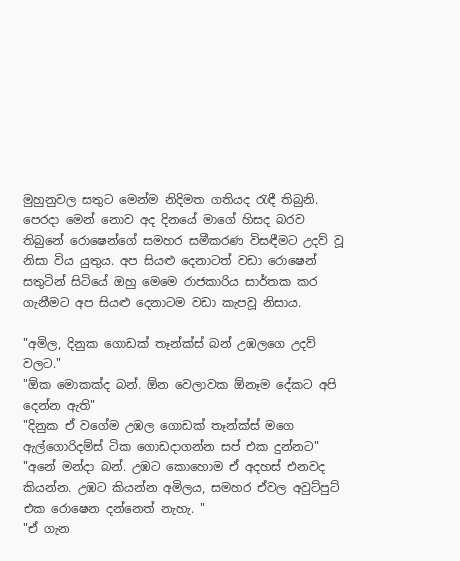මුහුනුවල සතුට මෙන්ම නිදිමත ගතියද රැඳී තිබුනි. පෙරදා මෙන් නොව අද දිනයේ මාගේ හිසද බරව තිබුනේ රොෂෙන්ගේ සමහර සමීකරණ විසඳීමට උදව් වූ නිසා විය යුතුය. අප සියළු දෙනාටත් වඩා රොෂෙන් සතුටින් සිටියේ ඔහු මෙමෙ රාජකාරිය සාර්තක කර ගැනීමට අප සියළු දෙනාටම වඩා කැපවූ නිසාය.

"අමිල, දිනුක ගොඩක් තෑන්ක්ස් බන් උඹලගෙ උදව් වලට."
"ඕක මොකක්ද බන්. ඕන වෙලාවක ඕනෑම දේකට අපි දෙන්න ඇති"
"දිනුක ඒ වගේම උඹල ගොඩක් තෑන්ක්ස් මගෙ ඇල්ගොරිදම්ස් ටික ගොඩදාගන්න සප් එක දුන්නට"
"අනේ මන්දා බන්. උඹට කොහොම ඒ අදහස් එනවද කියන්න. උඹට කියන්න අමිලය, සමහර ඒවල අවුට්පුට් එක රොෂෙන දන්නෙත් නැහැ. "
"ඒ ගැන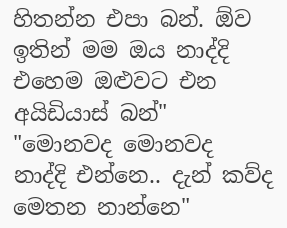හිතන්න එපා බන්. ඕව ඉතින් මම ඔය නාද්දි එහෙම ඔළුවට එන අයිඩියාස් බන්"
"මොනවද මොනවද නාද්දි එන්නෙ.. දැන් කව්ද මෙතන නාන්නෙ"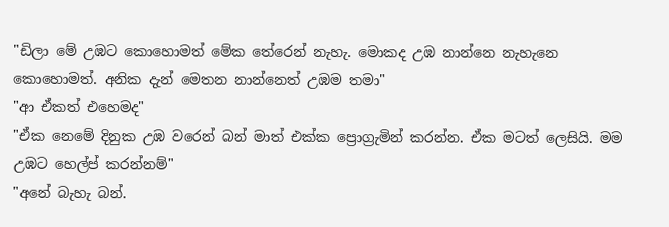"ඩිලා මේ උඹට කොහොමත් මේක තේරෙන් නැහැ. මොකද උඹ නාන්නෙ නැහැනෙ කොහොමත්. අනික දැන් මෙතන නාන්නෙත් උඹම තමා"
"ආ ඒකත් එහෙමද"
"ඒක නෙමේ දිනුක උඹ වරෙන් බන් මාත් එක්ක ප්‍රොග්‍රැමින් කරන්න. ඒක මටත් ලෙසියි. මම උඹට හෙල්ප් කරන්නම්"
"අනේ බැහැ බන්.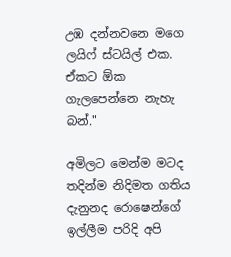උඹ දන්නවනෙ මගෙ ලයිෆ් ස්ටයිල් එක. ඒකට ඕක ගැලපෙන්නෙ නැහැ බන්."

අමිලට මෙන්ම මටද තදින්ම නිදිමත ගතිය දැනුනද රොෂෙන්ගේ ඉල්ලීම පරිදි අපි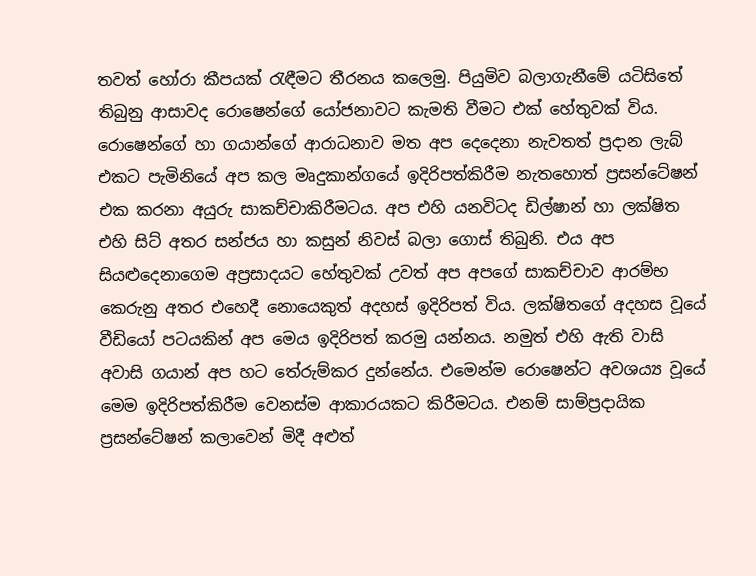තවත් හෝරා කීපයක් රැඳීමට තීරනය කලෙමු. පියුමිව බලාගැනීමේ යටිසිතේ තිබුනු ආසාවද රොෂෙන්ගේ යෝජනාවට කැමති වීමට එක් හේතුවක් විය. රොෂෙන්ගේ හා ගයාන්ගේ ආරාධනාව මත අප දෙදෙනා නැවතත් ප්‍රදාන ලැබ් එකට පැමිනියේ අප කල මෘදුකාන්ගයේ ඉදිරිපත්කිරීම නැතහොත් ප්‍රසන්ටේෂන් එක කරනා අයුරු සාකච්චාකිරීමටය. අප එහි යනවිටද ඩිල්ෂාන් හා ලක්ෂිත එහි සිට් අතර සන්ජය හා කසුන් නිවස් බලා ගොස් තිබුනි. එය අප සියළුදෙනාගෙම අප්‍රසාදයට හේතුවක් උවත් අප අපගේ සාකච්චාව ආරම්භ කෙරුනු අතර එහෙදී නොයෙකුත් අදහස් ඉදිරිපත් විය. ලක්ෂිතගේ අදහස වූයේ වීඩියෝ පටයකින් අප මෙය ඉදිරිපත් කරමු යන්නය. නමුත් එහි ඇති වාසි අවාසි ගයාන් අප හට තේරුම්කර දුන්නේය. එමෙන්ම රොෂෙන්ට අවශ‍ය්‍ය වූයේ මෙම ඉදිරිපත්කිරීම වෙනස්ම ආකාරයකට කිරීමටය. එනම් සාම්ප්‍රදායික ප්‍රසන්ටේෂන් කලාවෙන් මිදී අළුත්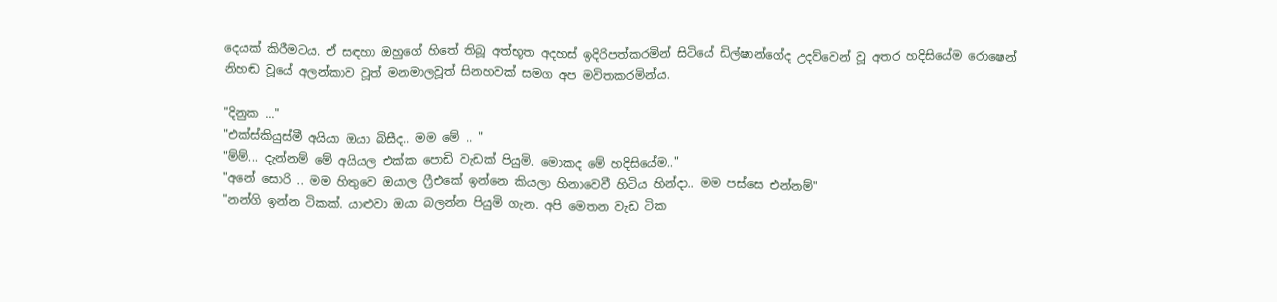දෙයක් කිරීමටය. ඒ සඳහා ඔහුගේ හිතේ තිබූ අත්භූත අදහස් ඉදිරිපත්කරමින් සිටියේ ඩිල්ෂාන්ගේද උදව්වෙන් වූ අතර හදිසියේම රොෂෙන් නිහඬ වූයේ අලන්කාව වූත් මනමාලවූත් සිනහවක් සමග අප මවිතකරමින්ය.

"දිනුක ..."
"එක්ස්කියුස්මී අයියා ඔයා බිසීද.. මම මේ .. "
"ම්ම්... දැන්නම් මේ අයියල එක්ක පොඩි වැඩක් පියුමි. මොකද මේ හදිසියේම.."
"අනේ සොරි .. මම හිතුවෙ ඔයාල ෆ්‍රීඑකේ ඉන්නෙ කියලා හිනාවෙවී හිටිය හින්දා.. මම පස්සෙ එන්නම්"
"නන්ගි ඉන්න ටිකක්. යාළුවා ඔයා බලන්න පියුමි ගැන. අපි මෙතන වැඩ ටික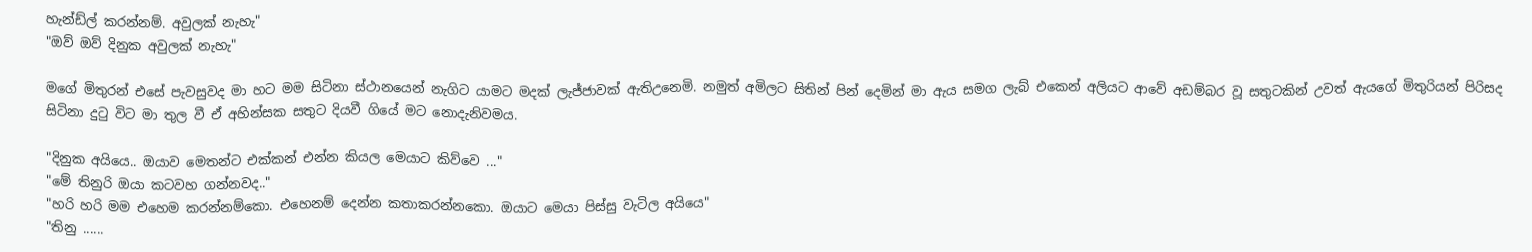හැන්ඩ්ල් කරන්නම්. අවුලක් නැහැ"
"ඔව් ඔව් දිනුක අවුලක් නැහැ"

මගේ මිතුරන් එසේ පැවසුවද මා හට මම සිටිනා ස්ථානයෙන් නැගිට යාමට මදක් ලැජ්ජාවක් ඇතිඋනෙමි. නමුත් අමිලට සිතින් පින් දෙමින් මා ඇය සමග ලැබ් එකෙන් අලියට ආවේ අඩම්බර වූ සතුටකින් උවත් ඇයගේ මිතුරියන් පිරිසද සිටිනා දුටු විට මා තුල වී ඒ අහින්සක සතුට දියවී ගියේ මට නොදැනිවමය.

"දිනුක අයියෙ.. ඔයාව මෙතන්ට එක්කන් එන්න කියල මෙයාට කිව්වෙ ..."
"මේ තිනුරි ඔයා කටවහ ගන්නවද.."
"හරි හරි මම එහෙම කරන්නම්කො. එහෙනම් දෙන්න කතාකරන්නකො. ඔයාට මෙයා පිස්සු වැටිල අයියෙ"
"තිනු ......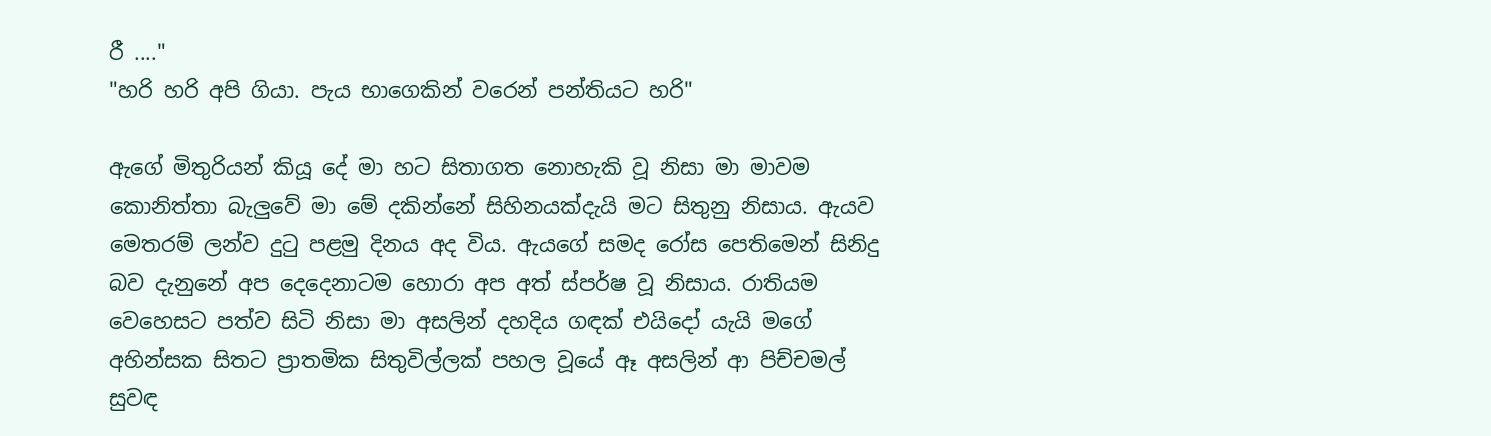රී ...."
"හරි හරි අපි ගියා. පැය භාගෙකින් වරෙන් පන්තියට හරි"

ඇගේ මිතුරියන් කියූ දේ මා හට සිතාගත නොහැකි වූ නිසා මා මාවම කොනිත්තා බැලුවේ මා මේ දකින්නේ සිහිනයක්දැයි මට සිතුනු නිසාය. ඇයව මෙතරම් ලන්ව දුටු පළමු දිනය අද විය. ඇයගේ සමද රෝස පෙතිමෙන් සිනිදු බව දැනුනේ අප දෙදෙනාටම හොරා අප අත් ස්පර්ෂ වූ නිසාය. රාතියම වෙහෙසට පත්ව සිටි නිසා මා අසලින් දහදිය ගඳක් එයිදෝ යැයි මගේ අහින්සක සිතට ප්‍රාතමික සිතුවිල්ලක් පහල වූයේ ඈ අසලින් ආ පිච්චමල් සුවඳ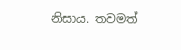නිසාය. තවමත්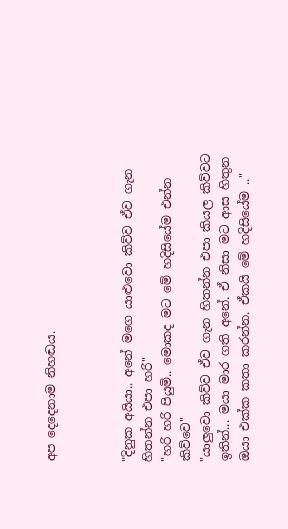අප දෙදෙනාම නිහඬය.



"දිනුක අයියා.. අනේ මගෙ යාළුවො කිව්ව ඒව ගැන හිතන්න එපා හරි"
"හරි හරි පියුමි.. මොකද මට මේ හදිසියේම එන්න කිව්වෙ"
"යාලුවො කිව්ව ඒව ගැන හිතන්න එපා කියල කිව්වට ඉතින්... මයා මාර ගති අනේ. ඒ නිසා මට ආස හිතුන ඔයා එක්ක කතා කරන්න. ඒකයි මේ හදිසියේම .."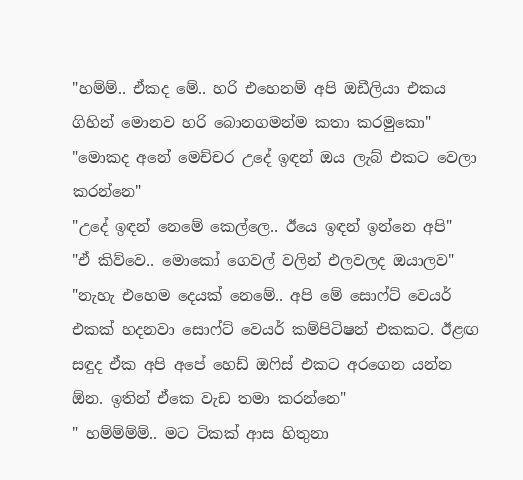"හම්ම්.. ඒකද මේ.. හරි එහෙනම් අපි ඔඩීලියා එකය ගිහින් මොනව හරි බොනගමන්ම කතා කරමුකො"
"මොකද අනේ මෙච්චර උදේ ඉඳන් ඔය ලැබ් එකට වෙලා කරන්නෙ"
"උදේ ඉඳන් නෙමේ කෙල්ලෙ.. ඊයෙ ඉඳන් ඉන්නෙ අපි"
"ඒ කිව්වෙ.. මොකෝ ගෙවල් වලින් එලවලද ඔයාලව"
"නැහැ එහෙම දෙයක් නෙමේ.. අපි මේ සොෆ්ට් වෙයර් එකක් හදනවා සොෆ්ට් වෙයර් කම්පිටිෂන් එකකට. ඊළඟ සඳුද ඒක අපි අපේ හෙඩ් ඔෆිස් එකට අරගෙන යන්න ඕන. ඉතින් ඒකෙ වැඩ තමා කරන්නෙ"
" හම්ම්ම්ම්.. මට ටිකක් ආස හිතුනා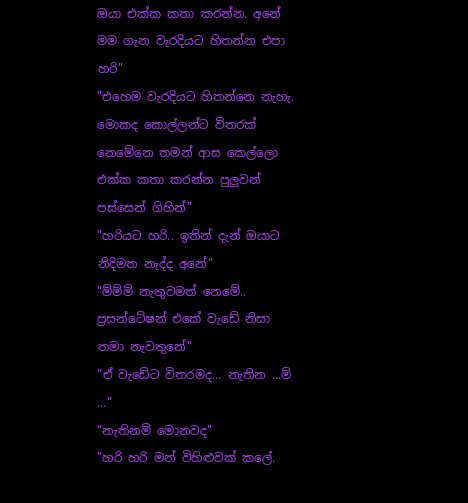ඔයා එක්ක කතා කරන්න. අනේ මම ගැන වැරදියට හිතන්න එපා හරි"
"එහෙම වැරදියට හිතන්නෙ නැහැ. මොකද කොල්ලන්ට විතරක් නෙමේනෙ තමන් ආස කෙල්ලො එක්ක කතා කරන්න පුලුවන් පස්සෙන් ගිහින්"
"හරියට හරි.. ඉතින් දැන් ඔයාට නිදිමත නැද්ද අනේ"
"ම්ම්ම් නැතුවමත් නෙමේ.. ප්‍රසන්ටේෂන් එකේ වැඩේ නිසා තමා නැවතුනේ"
"ඒ වැඩේට විතරමද... නැතින ...ම් ..."
"නැතිනම් මොනවද"
"හරි හරි මන් විහිළුවක් කලේ.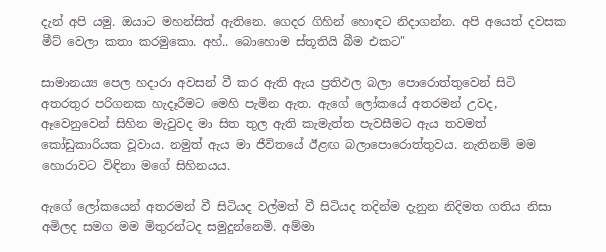දැන් අපි යමු. ඔයාට මහන්සිත් ඇතිනෙ. ගෙදර ගිහින් හොඳට නිදාගන්න. අපි අයෙත් දවසක මීට් වෙලා කතා කරමුකො. අහ්.. බොහොම ස්තූතියි බීම එකට"

සාමාන‍ය්‍ය පෙල හදාරා අවසන් වී කර ඇති ඇය ප්‍රතිඵල බලා පොරොත්තුවෙන් සිටි අතරතුර පරිගනක හැදෑරීමට මෙහි පැමින ඇත. ඇගේ ලෝකයේ අතරමන් උවද, ඈවෙනුවෙන් සිහින මැවුවද මා සිත තුල ඇති කැමැත්ත පැවසීමට ඇය තවමත් කෝඩුකාරියක වූවාය. නමුත් ඇය මා ජීවිතයේ ඊළඟ බලාපොරොත්තුවය. නැතිනම් මම හොරාවට විඳිනා මගේ සිහිනයය.

ඇගේ ලෝකයෙන් අතරමන් වී සිටියද වල්මත් වී සිටියද තදින්ම දැනුන නිදිමත ගතිය නිසා අමිලද සමග මම මිතුරන්ටද සමුදුන්නෙමි. අම්මා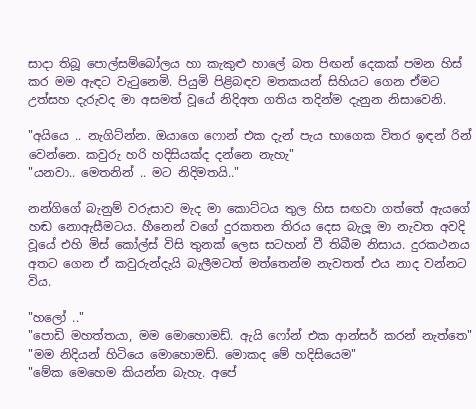සාදා තිබූ පොල්සම්බෝලය හා කැකුළු හාලේ බත පිඟන් දෙකක් පමන හිස් කර මම ඇඳට වැටුනෙමි. පියුමි පිළිබඳව මතකයන් සිහියට ගෙන ඒමට උත්සහ දැරුවද මා අසමත් වූයේ නිදිඅත ගතිය තදින්ම දැනුන නිසාවෙනි.

"අයියෙ .. නැගිට්න්න. ඔයාගෙ ෆොන් එක දැන් පැය භාගෙක විතර ඉඳන් රින් වෙන්නෙ. කවුරු හරි හදිසියක්ද දන්නෙ නැහැ"
"යනවා.. මෙතනින් .. මට නිදිමතයි.."

නන්ගිගේ බැනුම් වරුසාව මැද මා කොට්ටය තුල හිස සඟවා ගත්තේ ඇයගේ හඬ නොඇසීමටය. හීනෙන් වගේ දුරකතන තිරය දෙස බැලූ මා නැවත අවදි වූයේ එහි මිස් කෝල්ස් විසි තුනක් ලෙස සටහන් වී තිබීම නිසාය. දුරකථනය අතට ගෙන ඒ කවුරුන්දැයි බැලීමටත් මත්තෙන්ම නැවතත් එය නාද වන්නට විය.

"හලෝ .."
"පොඩි මහත්තයා, මම මොහොමඩ්. ඇයි ෆෝන් එක ආන්සර් කරන් නැත්තෙ"
"මම නිදියන් හිටියෙ මොහොමඩ්. මොකද මේ හදිසියෙම"
"මේක මෙහෙම කියන්න බැහැ. අපේ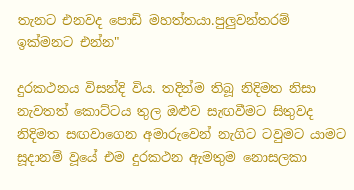තැනට එනවද පොඩි මහත්තයා.පුලුවන්තරම් ඉක්මනට එන්න"

දුරකථනය විසන්දි විය. තදින්ම තිබූ නිදිමත නිසා නැවතත් කොට්ටය තුල ඔළුව සැඟවීමට සිතුවද නිදිමත සඟවාගෙන අමාරුවෙන් නැගිට ටවුමට යාමට සූදානම් වූයේ එම දුරකථන ඇමතුම නොසලකා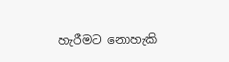හැරීමට නොහැකි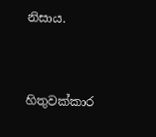නිසාය.


හිතුවක්කාර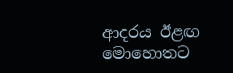ආදරය ඊළඟ මොහොතට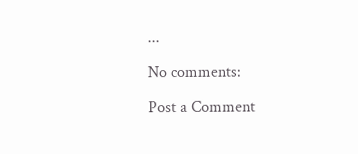...

No comments:

Post a Comment